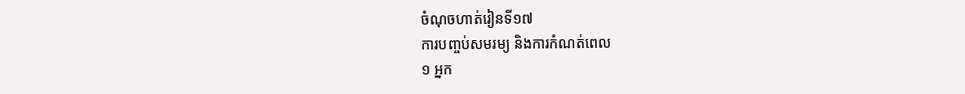ចំណុចហាត់រៀនទី១៧
ការបញ្ចប់សមរម្យ និងការកំណត់ពេល
១ អ្នក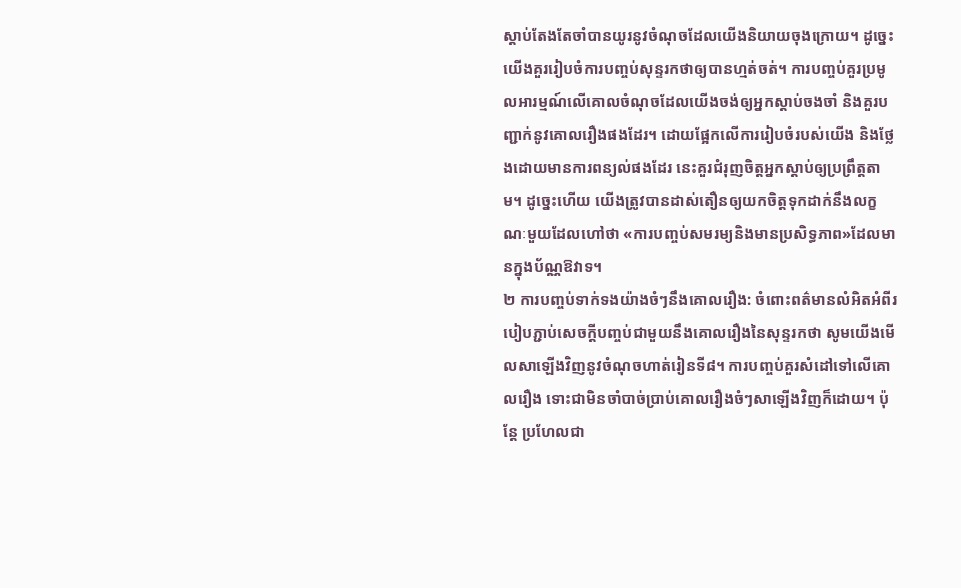ស្ដាប់តែងតែចាំបានយូរនូវចំណុចដែលយើងនិយាយចុងក្រោយ។ ដូច្នេះ យើងគួររៀបចំការបញ្ចប់សុន្ទរកថាឲ្យបានហ្មត់ចត់។ ការបញ្ចប់គួរប្រមូលអារម្មណ៍លើគោលចំណុចដែលយើងចង់ឲ្យអ្នកស្ដាប់ចងចាំ និងគួរបញ្ជាក់នូវគោលរឿងផងដែរ។ ដោយផ្អែកលើការរៀបចំរបស់យើង និងថ្លែងដោយមានការពន្យល់ផងដែរ នេះគួរជំរុញចិត្តអ្នកស្ដាប់ឲ្យប្រព្រឹត្តតាម។ ដូច្នេះហើយ យើងត្រូវបានដាស់តឿនឲ្យយកចិត្តទុកដាក់នឹងលក្ខណៈមួយដែលហៅថា «ការបញ្ចប់សមរម្យនិងមានប្រសិទ្ធភាព»ដែលមានក្នុងប័ណ្ណឱវាទ។
២ ការបញ្ចប់ទាក់ទងយ៉ាងចំៗនឹងគោលរឿង: ចំពោះពត៌មានលំអិតអំពីរបៀបភ្ជាប់សេចក្ដីបញ្ចប់ជាមួយនឹងគោលរឿងនៃសុន្ទរកថា សូមយើងមើលសាឡើងវិញនូវចំណុចហាត់រៀនទី៨។ ការបញ្ចប់គួរសំដៅទៅលើគោលរឿង ទោះជាមិនចាំបាច់ប្រាប់គោលរឿងចំៗសាឡើងវិញក៏ដោយ។ ប៉ុន្តែ ប្រហែលជា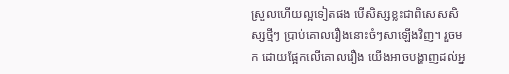ស្រួលហើយល្អទៀតផង បើសិស្សខ្លះជាពិសេសសិស្សថ្មីៗ ប្រាប់គោលរឿងនោះចំៗសាឡើងវិញ។ រួចមក ដោយផ្អែកលើគោលរឿង យើងអាចបង្ហាញដល់អ្ន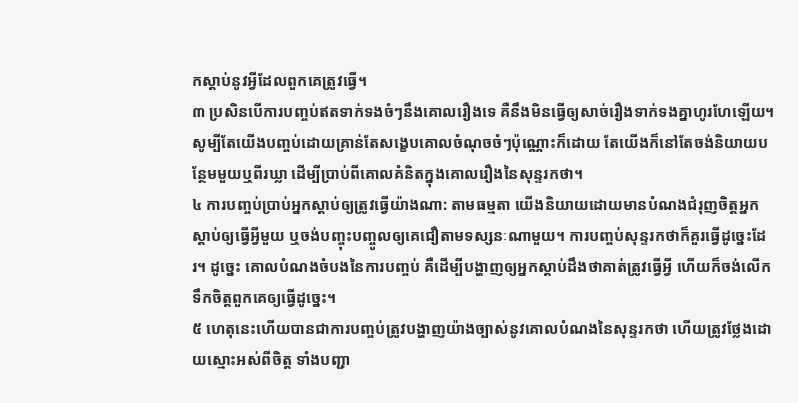កស្ដាប់នូវអ្វីដែលពួកគេត្រូវធ្វើ។
៣ ប្រសិនបើការបញ្ចប់ឥតទាក់ទងចំៗនឹងគោលរឿងទេ គឺនឹងមិនធ្វើឲ្យសាច់រឿងទាក់ទងគ្នាហូរហែឡើយ។ សូម្បីតែយើងបញ្ចប់ដោយគ្រាន់តែសង្ខេបគោលចំណុចចំៗប៉ុណ្ណោះក៏ដោយ តែយើងក៏នៅតែចង់និយាយបន្ថែមមួយឬពីរឃ្លា ដើម្បីប្រាប់ពីគោលគំនិតក្នុងគោលរឿងនៃសុន្ទរកថា។
៤ ការបញ្ចប់ប្រាប់អ្នកស្ដាប់ឲ្យត្រូវធ្វើយ៉ាងណា: តាមធម្មតា យើងនិយាយដោយមានបំណងជំរុញចិត្តអ្នកស្ដាប់ឲ្យធ្វើអ្វីមួយ ឬចង់បញ្ចុះបញ្ចូលឲ្យគេជឿតាមទស្សនៈណាមួយ។ ការបញ្ចប់សុន្ទរកថាក៏គួរធ្វើដូច្នេះដែរ។ ដូច្នេះ គោលបំណងចំបងនៃការបញ្ចប់ គឺដើម្បីបង្ហាញឲ្យអ្នកស្ដាប់ដឹងថាគាត់ត្រូវធ្វើអ្វី ហើយក៏ចង់លើកទឹកចិត្តពួកគេឲ្យធ្វើដូច្នេះ។
៥ ហេតុនេះហើយបានជាការបញ្ចប់ត្រូវបង្ហាញយ៉ាងច្បាស់នូវគោលបំណងនៃសុន្ទរកថា ហើយត្រូវថ្លែងដោយស្មោះអស់ពីចិត្ត ទាំងបញ្ជា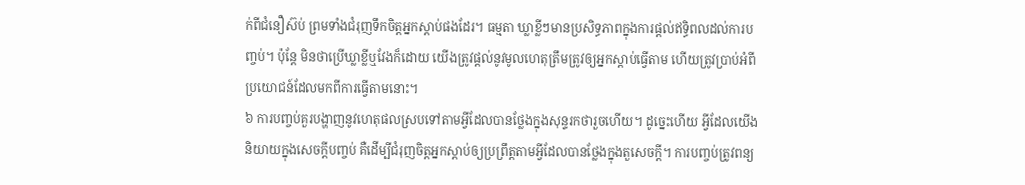ក់ពីជំនឿស៊ប់ ព្រមទាំងជំរុញទឹកចិត្តអ្នកស្ដាប់ផងដែរ។ ធម្មតា ឃ្លាខ្លីៗមានប្រសិទ្ធភាពក្នុងការផ្ដល់ឥទ្ធិពលដល់ការបញ្ចប់។ ប៉ុន្តែ មិនថាប្រើឃ្លាខ្លីឬវែងក៏ដោយ យើងត្រូវផ្ដល់នូវមូលហេតុត្រឹមត្រូវឲ្យអ្នកស្ដាប់ធ្វើតាម ហើយត្រូវប្រាប់អំពីប្រយោជន៍ដែលមកពីការធ្វើតាមនោះ។
៦ ការបញ្ចប់គួរបង្ហាញនូវហេតុផលស្របទៅតាមអ្វីដែលបានថ្លែងក្នុងសុន្ទរកថារួចហើយ។ ដូច្នេះហើយ អ្វីដែលយើងនិយាយក្នុងសេចក្ដីបញ្ចប់ គឺដើម្បីជំរុញចិត្តអ្នកស្ដាប់ឲ្យប្រព្រឹត្តតាមអ្វីដែលបានថ្លែងក្នុងតួសេចក្ដី។ ការបញ្ចប់ត្រូវពន្យ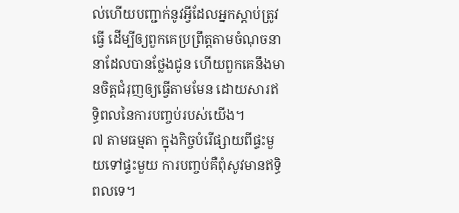ល់ហើយបញ្ជាក់នូវអ្វីដែលអ្នកស្ដាប់ត្រូវធ្វើ ដើម្បីឲ្យពួកគេប្រព្រឹត្តតាមចំណុចនានាដែលបានថ្លែងជូន ហើយពួកគេនឹងមានចិត្តជំរុញឲ្យធ្វើតាមមែន ដោយសារឥទ្ធិពលនៃការបញ្ចប់របស់យើង។
៧ តាមធម្មតា ក្នុងកិច្ចបំរើផ្សាយពីផ្ទះមួយទៅផ្ទះមួយ ការបញ្ចប់គឺពុំសូវមានឥទ្ធិពលទេ។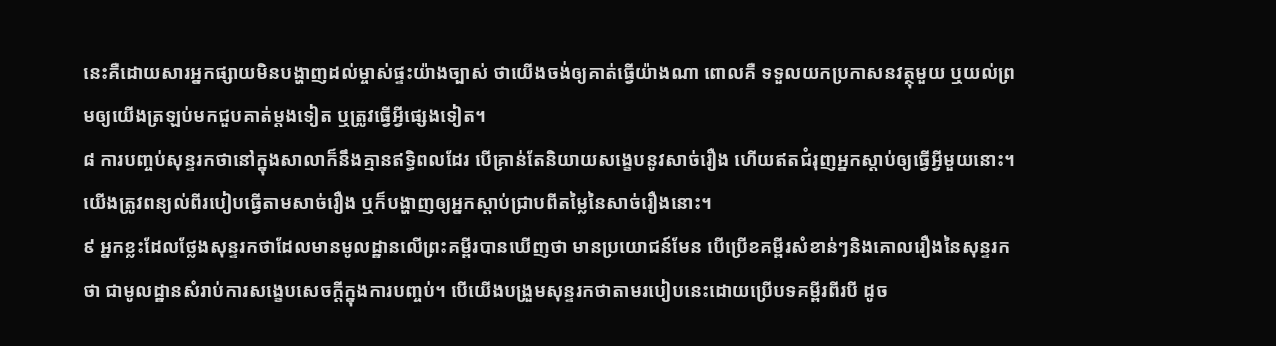នេះគឺដោយសារអ្នកផ្សាយមិនបង្ហាញដល់ម្ចាស់ផ្ទះយ៉ាងច្បាស់ ថាយើងចង់ឲ្យគាត់ធ្វើយ៉ាងណា ពោលគឺ ទទួលយកប្រកាសនវត្ថុមួយ ឬយល់ព្រមឲ្យយើងត្រឡប់មកជួបគាត់ម្ដងទៀត ឬត្រូវធ្វើអ្វីផ្សេងទៀត។
៨ ការបញ្ចប់សុន្ទរកថានៅក្នុងសាលាក៏នឹងគ្មានឥទ្ធិពលដែរ បើគ្រាន់តែនិយាយសង្ខេបនូវសាច់រឿង ហើយឥតជំរុញអ្នកស្ដាប់ឲ្យធ្វើអ្វីមួយនោះ។ យើងត្រូវពន្យល់ពីរបៀបធ្វើតាមសាច់រឿង ឬក៏បង្ហាញឲ្យអ្នកស្ដាប់ជ្រាបពីតម្លៃនៃសាច់រឿងនោះ។
៩ អ្នកខ្លះដែលថ្លែងសុន្ទរកថាដែលមានមូលដ្ឋានលើព្រះគម្ពីរបានឃើញថា មានប្រយោជន៍មែន បើប្រើខគម្ពីរសំខាន់ៗនិងគោលរឿងនៃសុន្ទរកថា ជាមូលដ្ឋានសំរាប់ការសង្ខេបសេចក្ដីក្នុងការបញ្ចប់។ បើយើងបង្រួមសុន្ទរកថាតាមរបៀបនេះដោយប្រើបទគម្ពីរពីរបី ដូច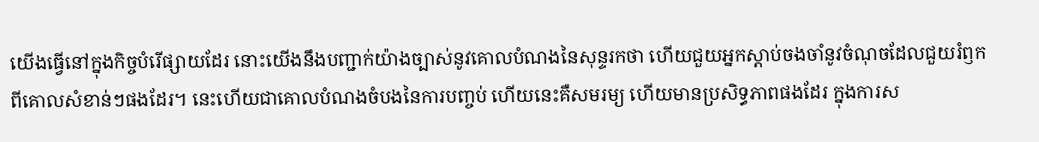យើងធ្វើនៅក្នុងកិច្ចបំរើផ្សាយដែរ នោះយើងនឹងបញ្ជាក់យ៉ាងច្បាស់នូវគោលបំណងនៃសុន្ទរកថា ហើយជួយអ្នកស្ដាប់ចងចាំនូវចំណុចដែលជួយរំឭកពីគោលសំខាន់ៗផងដែរ។ នេះហើយជាគោលបំណងចំបងនៃការបញ្ចប់ ហើយនេះគឺសមរម្យ ហើយមានប្រសិទ្ធភាពផងដែរ ក្នុងការស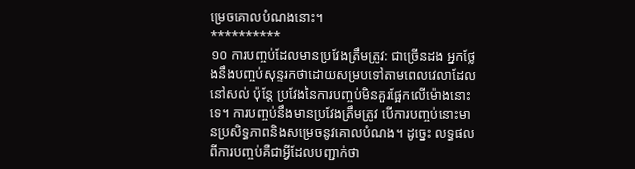ម្រេចគោលបំណងនោះ។
**********
១០ ការបញ្ចប់ដែលមានប្រវែងត្រឹមត្រូវ: ជាច្រើនដង អ្នកថ្លែងនឹងបញ្ចប់សុន្ទរកថាដោយសម្របទៅតាមពេលវេលាដែលនៅសល់ ប៉ុន្តែ ប្រវែងនៃការបញ្ចប់មិនគួរផ្អែកលើម៉ោងនោះទេ។ ការបញ្ចប់នឹងមានប្រវែងត្រឹមត្រូវ បើការបញ្ចប់នោះមានប្រសិទ្ធភាពនិងសម្រេចនូវគោលបំណង។ ដូច្នេះ លទ្ធផលពីការបញ្ចប់គឺជាអ្វីដែលបញ្ជាក់ថា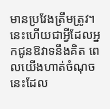មានប្រវែងត្រឹមត្រូវ។ នេះហើយជាអ្វីដែលអ្នកជូនឱវាទនឹងគិត ពេលយើងហាត់ចំណុចនេះដែល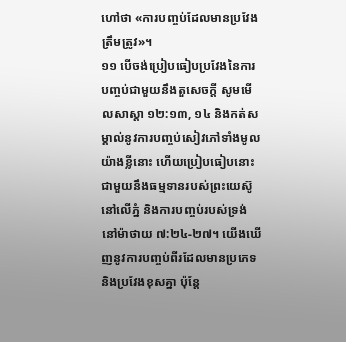ហៅថា «ការបញ្ចប់ដែលមានប្រវែងត្រឹមត្រូវ»។
១១ បើចង់ប្រៀបធៀបប្រវែងនៃការបញ្ចប់ជាមួយនឹងតួសេចក្ដី សូមមើលសាស្ដា ១២:១៣, ១៤ និងកត់សម្គាល់នូវការបញ្ចប់សៀវភៅទាំងមូលយ៉ាងខ្លីនោះ ហើយប្រៀបធៀបនោះជាមួយនឹងធម្មទានរបស់ព្រះយេស៊ូនៅលើភ្នំ និងការបញ្ចប់របស់ទ្រង់នៅម៉ាថាយ ៧:២៤-២៧។ យើងឃើញនូវការបញ្ចប់ពីរដែលមានប្រភេទនិងប្រវែងខុសគ្នា ប៉ុន្តែ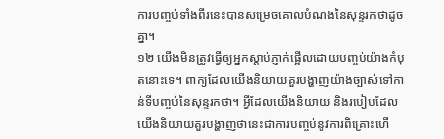ការបញ្ចប់ទាំងពីរនេះបានសម្រេចគោលបំណងនៃសុន្ទរកថាដូចគ្នា។
១២ យើងមិនត្រូវធ្វើឲ្យអ្នកស្ដាប់ភ្ញាក់ផ្អើលដោយបញ្ចប់យ៉ាងកំបុតនោះទេ។ ពាក្យដែលយើងនិយាយគួរបង្ហាញយ៉ាងច្បាស់ទៅកាន់ទីបញ្ចប់នៃសុន្ទរកថា។ អ្វីដែលយើងនិយាយ និងរបៀបដែលយើងនិយាយគួរបង្ហាញថានេះជាការបញ្ចប់នូវការពិគ្រោះហើ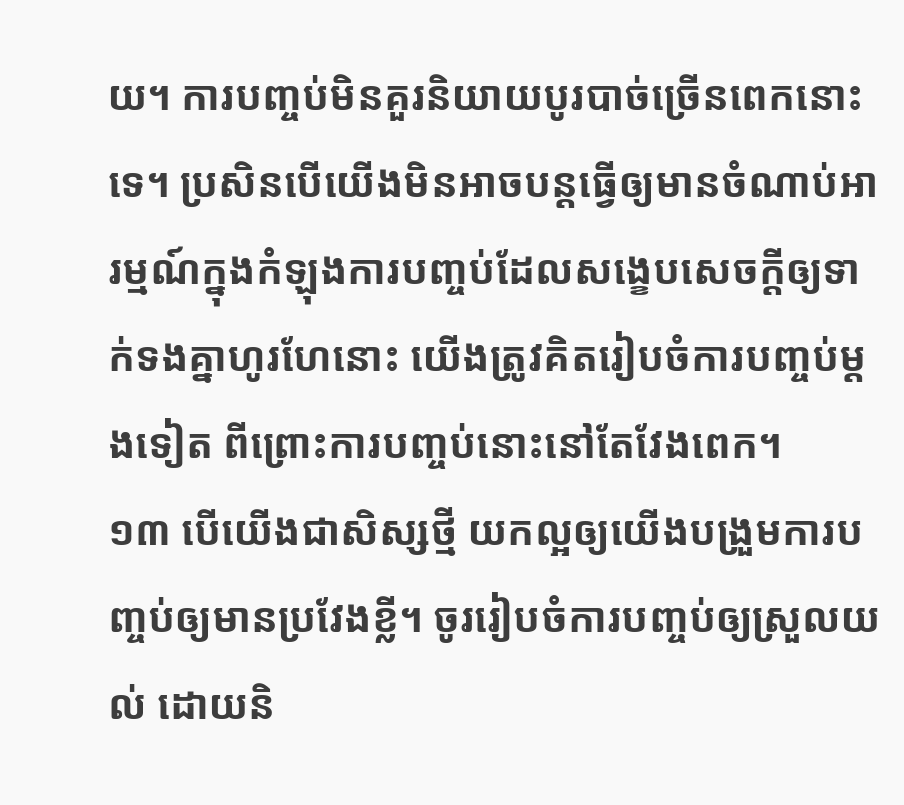យ។ ការបញ្ចប់មិនគួរនិយាយបូរបាច់ច្រើនពេកនោះទេ។ ប្រសិនបើយើងមិនអាចបន្តធ្វើឲ្យមានចំណាប់អារម្មណ៍ក្នុងកំឡុងការបញ្ចប់ដែលសង្ខេបសេចក្ដីឲ្យទាក់ទងគ្នាហូរហែនោះ យើងត្រូវគិតរៀបចំការបញ្ចប់ម្ដងទៀត ពីព្រោះការបញ្ចប់នោះនៅតែវែងពេក។
១៣ បើយើងជាសិស្សថ្មី យកល្អឲ្យយើងបង្រួមការបញ្ចប់ឲ្យមានប្រវែងខ្លី។ ចូររៀបចំការបញ្ចប់ឲ្យស្រួលយល់ ដោយនិ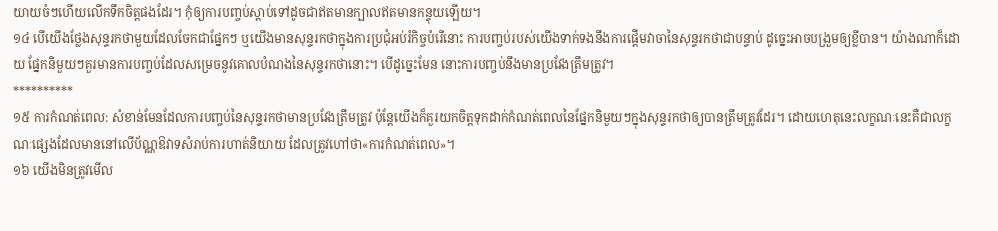យាយចំៗហើយលើកទឹកចិត្តផងដែរ។ កុំឲ្យការបញ្ចប់ស្ដាប់ទៅដូចជាឥតមានក្បាលឥតមានកន្ទុយឡើយ។
១៤ បើយើងថ្លែងសុន្ទរកថាមួយដែលចែកជាផ្នែកៗ ឬយើងមានសុន្ទរកថាក្នុងការប្រជុំអប់រំកិច្ចបំរើនោះ ការបញ្ចប់របស់យើងទាក់ទងនឹងការផ្ដើមវាចានៃសុន្ទរកថាជាបន្ទាប់ ដូច្នេះអាចបង្រួមឲ្យខ្លីបាន។ យ៉ាងណាក៏ដោយ ផ្នែកនិមួយៗគួរមានការបញ្ចប់ដែលសម្រេចនូវគោលបំណងនៃសុន្ទរកថានោះ។ បើដូច្នេះមែន នោះការបញ្ចប់នឹងមានប្រវែងត្រឹមត្រូវ។
**********
១៥ ការកំណត់ពេល: សំខាន់មែនដែលការបញ្ចប់នៃសុន្ទរកថាមានប្រវែងត្រឹមត្រូវ ប៉ុន្តែយើងក៏គួរយកចិត្តទុកដាក់កំណត់ពេលនៃផ្នែកនិមួយៗក្នុងសុន្ទរកថាឲ្យបានត្រឹមត្រូវដែរ។ ដោយហេតុនេះលក្ខណៈនេះគឺជាលក្ខណៈផ្សេងដែលមាននៅលើប័ណ្ណឱវាទសំរាប់ការហាត់និយាយ ដែលត្រូវហៅថា«ការកំណត់ពេល»។
១៦ យើងមិនត្រូវមើល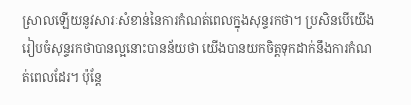ស្រាលឡើយនូវសារៈសំខាន់នៃការកំណត់ពេលក្នុងសុន្ទរកថា។ ប្រសិនបើយើងរៀបចំសុន្ទរកថាបានល្អនោះបានន័យថា យើងបានយកចិត្តទុកដាក់នឹងការកំណត់ពេលដែរ។ ប៉ុន្តែ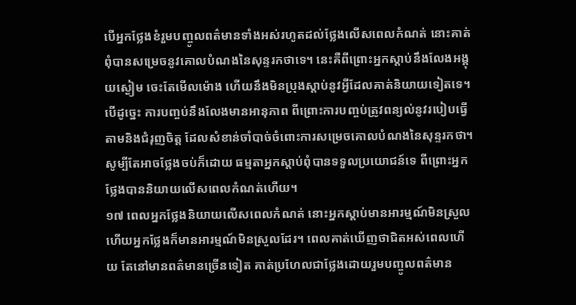បើអ្នកថ្លែងខំរួមបញ្ចូលពត៌មានទាំងអស់រហូតដល់ថ្លែងលើសពេលកំណត់ នោះគាត់ពុំបានសម្រេចនូវគោលបំណងនៃសុន្ទរកថាទេ។ នេះគឺពីព្រោះអ្នកស្ដាប់នឹងលែងអង្គុយស្ងៀម ចេះតែមើលម៉ោង ហើយនឹងមិនប្រុងស្ដាប់នូវអ្វីដែលគាត់និយាយទៀតទេ។ បើដូច្នេះ ការបញ្ចប់នឹងលែងមានអានុភាព ពីព្រោះការបញ្ចប់ត្រូវពន្យល់នូវរបៀបធ្វើតាមនិងជំរុញចិត្ត ដែលសំខាន់ចាំបាច់ចំពោះការសម្រេចគោលបំណងនៃសុន្ទរកថា។ សូម្បីតែអាចថ្លែងចប់ក៏ដោយ ធម្មតាអ្នកស្ដាប់ពុំបានទទួលប្រយោជន៍ទេ ពីព្រោះអ្នកថ្លែងបាននិយាយលើសពេលកំណត់ហើយ។
១៧ ពេលអ្នកថ្លែងនិយាយលើសពេលកំណត់ នោះអ្នកស្ដាប់មានអារម្មណ៍មិនស្រួល ហើយអ្នកថ្លែងក៏មានអារម្មណ៍មិនស្រួលដែរ។ ពេលគាត់ឃើញថាជិតអស់ពេលហើយ តែនៅមានពត៌មានច្រើនទៀត គាត់ប្រហែលជាថ្លែងដោយរួមបញ្ចូលពត៌មាន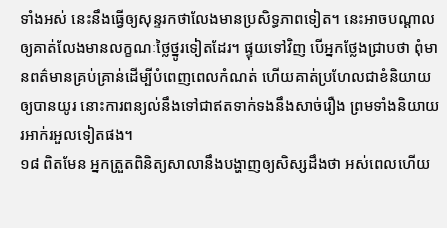ទាំងអស់ នេះនឹងធ្វើឲ្យសុន្ទរកថាលែងមានប្រសិទ្ធភាពទៀត។ នេះអាចបណ្ដាលឲ្យគាត់លែងមានលក្ខណៈថ្លៃថ្នូរទៀតដែរ។ ផ្ទុយទៅវិញ បើអ្នកថ្លែងជ្រាបថា ពុំមានពត៌មានគ្រប់គ្រាន់ដើម្បីបំពេញពេលកំណត់ ហើយគាត់ប្រហែលជាខំនិយាយឲ្យបានយូរ នោះការពន្យល់នឹងទៅជាឥតទាក់ទងនឹងសាច់រឿង ព្រមទាំងនិយាយរអាក់រអួលទៀតផង។
១៨ ពិតមែន អ្នកត្រួតពិនិត្យសាលានឹងបង្ហាញឲ្យសិស្សដឹងថា អស់ពេលហើយ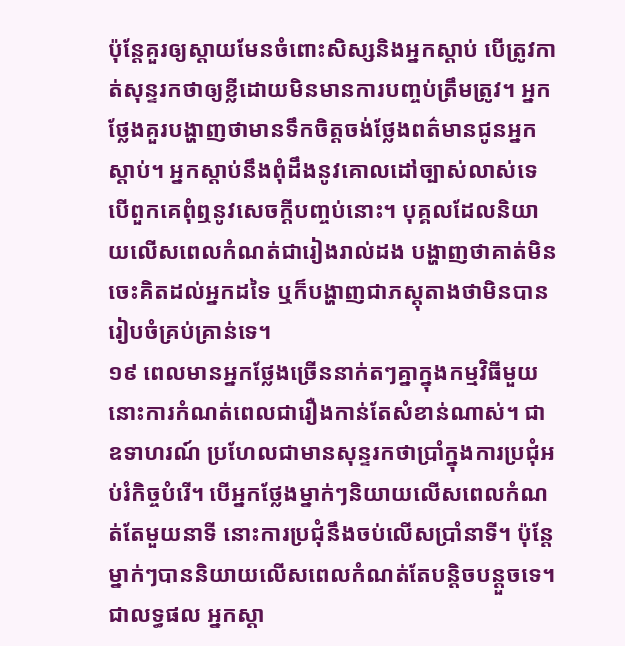ប៉ុន្តែគួរឲ្យស្ដាយមែនចំពោះសិស្សនិងអ្នកស្ដាប់ បើត្រូវកាត់សុន្ទរកថាឲ្យខ្លីដោយមិនមានការបញ្ចប់ត្រឹមត្រូវ។ អ្នកថ្លែងគួរបង្ហាញថាមានទឹកចិត្តចង់ថ្លែងពត៌មានជូនអ្នកស្ដាប់។ អ្នកស្ដាប់នឹងពុំដឹងនូវគោលដៅច្បាស់លាស់ទេ បើពួកគេពុំឮនូវសេចក្ដីបញ្ចប់នោះ។ បុគ្គលដែលនិយាយលើសពេលកំណត់ជារៀងរាល់ដង បង្ហាញថាគាត់មិនចេះគិតដល់អ្នកដទៃ ឬក៏បង្ហាញជាភស្តុតាងថាមិនបានរៀបចំគ្រប់គ្រាន់ទេ។
១៩ ពេលមានអ្នកថ្លែងច្រើននាក់តៗគ្នាក្នុងកម្មវិធីមួយ នោះការកំណត់ពេលជារឿងកាន់តែសំខាន់ណាស់។ ជាឧទាហរណ៍ ប្រហែលជាមានសុន្ទរកថាប្រាំក្នុងការប្រជុំអប់រំកិច្ចបំរើ។ បើអ្នកថ្លែងម្នាក់ៗនិយាយលើសពេលកំណត់តែមួយនាទី នោះការប្រជុំនឹងចប់លើសប្រាំនាទី។ ប៉ុន្តែ ម្នាក់ៗបាននិយាយលើសពេលកំណត់តែបន្ដិចបន្តួចទេ។ ជាលទ្ធផល អ្នកស្ដា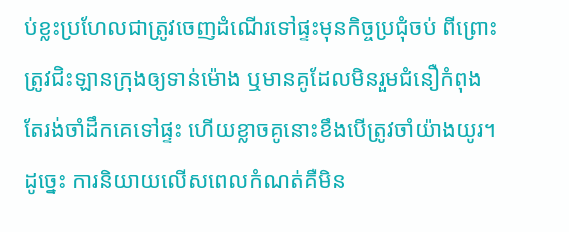ប់ខ្លះប្រហែលជាត្រូវចេញដំណើរទៅផ្ទះមុនកិច្ចប្រជុំចប់ ពីព្រោះត្រូវជិះឡានក្រុងឲ្យទាន់ម៉ោង ឬមានគូដែលមិនរួមជំនឿកំពុងតែរង់ចាំដឹកគេទៅផ្ទះ ហើយខ្លាចគូនោះខឹងបើត្រូវចាំយ៉ាងយូរ។ ដូច្នេះ ការនិយាយលើសពេលកំណត់គឺមិន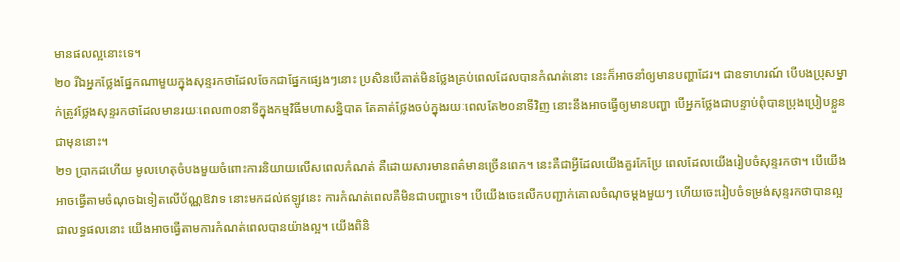មានផលល្អនោះទេ។
២០ រីឯអ្នកថ្លែងផ្នែកណាមួយក្នុងសុន្ទរកថាដែលចែកជាផ្នែកផ្សេងៗនោះ ប្រសិនបើគាត់មិនថ្លែងគ្រប់ពេលដែលបានកំណត់នោះ នេះក៏អាចនាំឲ្យមានបញ្ហាដែរ។ ជាឧទាហរណ៍ បើបងប្រុសម្នាក់ត្រូវថ្លែងសុន្ទរកថាដែលមានរយៈពេល៣០នាទីក្នុងកម្មវិធីមហាសន្និបាត តែគាត់ថ្លែងចប់ក្នុងរយៈពេលតែ២០នាទីវិញ នោះនឹងអាចធ្វើឲ្យមានបញ្ហា បើអ្នកថ្លែងជាបន្ទាប់ពុំបានប្រុងប្រៀបខ្លួនជាមុននោះ។
២១ ប្រាកដហើយ មូលហេតុចំបងមួយចំពោះការនិយាយលើសពេលកំណត់ គឺដោយសារមានពត៌មានច្រើនពេក។ នេះគឺជាអ្វីដែលយើងគួរកែប្រែ ពេលដែលយើងរៀបចំសុន្ទរកថា។ បើយើងអាចធ្វើតាមចំណុចឯទៀតលើប័ណ្ណឱវាទ នោះមកដល់ឥឡូវនេះ ការកំណត់ពេលគឺមិនជាបញ្ហាទេ។ បើយើងចេះលើកបញ្ជាក់គោលចំណុចម្ដងមួយៗ ហើយចេះរៀបចំទម្រង់សុន្ទរកថាបានល្អ ជាលទ្ធផលនោះ យើងអាចធ្វើតាមការកំណត់ពេលបានយ៉ាងល្អ។ យើងពិនិ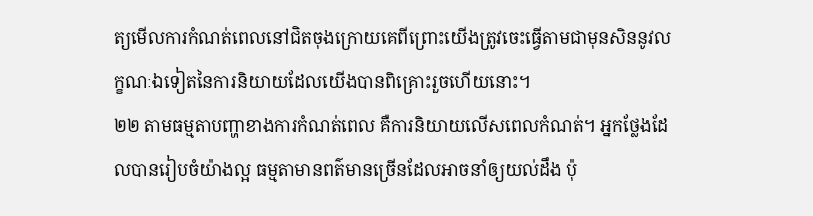ត្យមើលការកំណត់ពេលនៅជិតចុងក្រោយគេពីព្រោះយើងត្រូវចេះធ្វើតាមជាមុនសិននូវលក្ខណៈឯទៀតនៃការនិយាយដែលយើងបានពិគ្រោះរួចហើយនោះ។
២២ តាមធម្មតាបញ្ហាខាងការកំណត់ពេល គឺការនិយាយលើសពេលកំណត់។ អ្នកថ្លែងដែលបានរៀបចំយ៉ាងល្អ ធម្មតាមានពត៌មានច្រើនដែលអាចនាំឲ្យយល់ដឹង ប៉ុ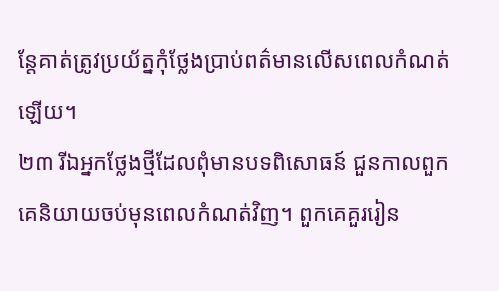ន្តែគាត់ត្រូវប្រយ័ត្នកុំថ្លែងប្រាប់ពត៌មានលើសពេលកំណត់ឡើយ។
២៣ រីឯអ្នកថ្លែងថ្មីដែលពុំមានបទពិសោធន៍ ជួនកាលពួកគេនិយាយចប់មុនពេលកំណត់វិញ។ ពួកគេគួររៀន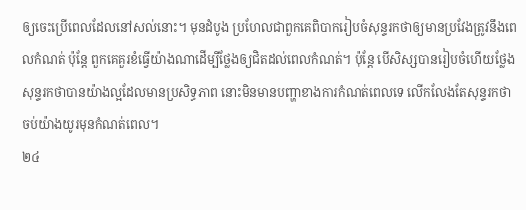ឲ្យចេះប្រើពេលដែលនៅសល់នោះ។ មុនដំបូង ប្រហែលជាពួកគេពិបាករៀបចំសុន្ទរកថាឲ្យមានប្រវែងត្រូវនឹងពេលកំណត់ ប៉ុន្តែ ពួកគេគួរខំធ្វើយ៉ាងណាដើម្បីថ្លែងឲ្យជិតដល់ពេលកំណត់។ ប៉ុន្តែ បើសិស្សបានរៀបចំហើយថ្លែងសុន្ទរកថាបានយ៉ាងល្អដែលមានប្រសិទ្ធភាព នោះមិនមានបញ្ហាខាងការកំណត់ពេលទេ លើកលែងតែសុន្ទរកថាចប់យ៉ាងយូរមុនកំណត់ពេល។
២៤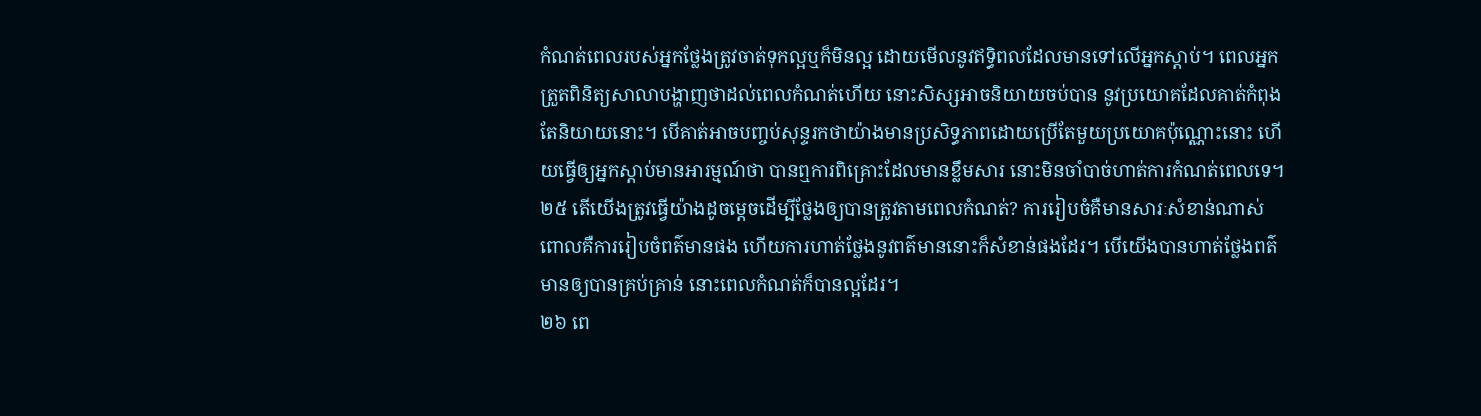កំណត់ពេលរបស់អ្នកថ្លែងត្រូវចាត់ទុកល្អឬក៏មិនល្អ ដោយមើលនូវឥទ្ធិពលដែលមានទៅលើអ្នកស្ដាប់។ ពេលអ្នកត្រួតពិនិត្យសាលាបង្ហាញថាដល់ពេលកំណត់ហើយ នោះសិស្សអាចនិយាយចប់បាន នូវប្រយោគដែលគាត់កំពុងតែនិយាយនោះ។ បើគាត់អាចបញ្ចប់សុន្ទរកថាយ៉ាងមានប្រសិទ្ធភាពដោយប្រើតែមួយប្រយោគប៉ុណ្ណោះនោះ ហើយធ្វើឲ្យអ្នកស្ដាប់មានអារម្មណ៍ថា បានឮការពិគ្រោះដែលមានខ្លឹមសារ នោះមិនចាំបាច់ហាត់ការកំណត់ពេលទេ។
២៥ តើយើងត្រូវធ្វើយ៉ាងដូចម្ដេចដើម្បីថ្លែងឲ្យបានត្រូវតាមពេលកំណត់? ការរៀបចំគឺមានសារៈសំខាន់ណាស់ ពោលគឺការរៀបចំពត៌មានផង ហើយការហាត់ថ្លែងនូវពត៌មាននោះក៏សំខាន់ផងដែរ។ បើយើងបានហាត់ថ្លែងពត៌មានឲ្យបានគ្រប់គ្រាន់ នោះពេលកំណត់ក៏បានល្អដែរ។
២៦ ពេ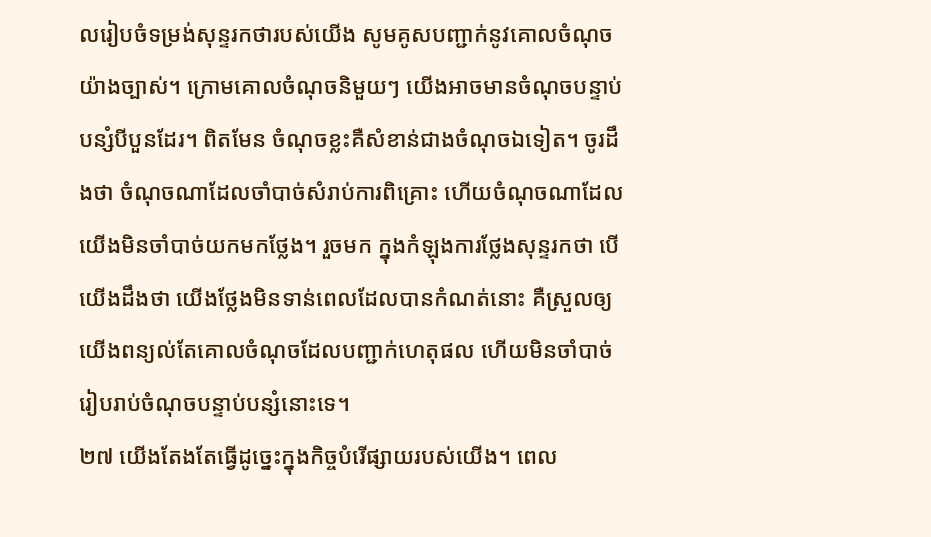លរៀបចំទម្រង់សុន្ទរកថារបស់យើង សូមគូសបញ្ជាក់នូវគោលចំណុចយ៉ាងច្បាស់។ ក្រោមគោលចំណុចនិមួយៗ យើងអាចមានចំណុចបន្ទាប់បន្សំបីបួនដែរ។ ពិតមែន ចំណុចខ្លះគឺសំខាន់ជាងចំណុចឯទៀត។ ចូរដឹងថា ចំណុចណាដែលចាំបាច់សំរាប់ការពិគ្រោះ ហើយចំណុចណាដែលយើងមិនចាំបាច់យកមកថ្លែង។ រួចមក ក្នុងកំឡុងការថ្លែងសុន្ទរកថា បើយើងដឹងថា យើងថ្លែងមិនទាន់ពេលដែលបានកំណត់នោះ គឺស្រួលឲ្យយើងពន្យល់តែគោលចំណុចដែលបញ្ជាក់ហេតុផល ហើយមិនចាំបាច់រៀបរាប់ចំណុចបន្ទាប់បន្សំនោះទេ។
២៧ យើងតែងតែធ្វើដូច្នេះក្នុងកិច្ចបំរើផ្សាយរបស់យើង។ ពេល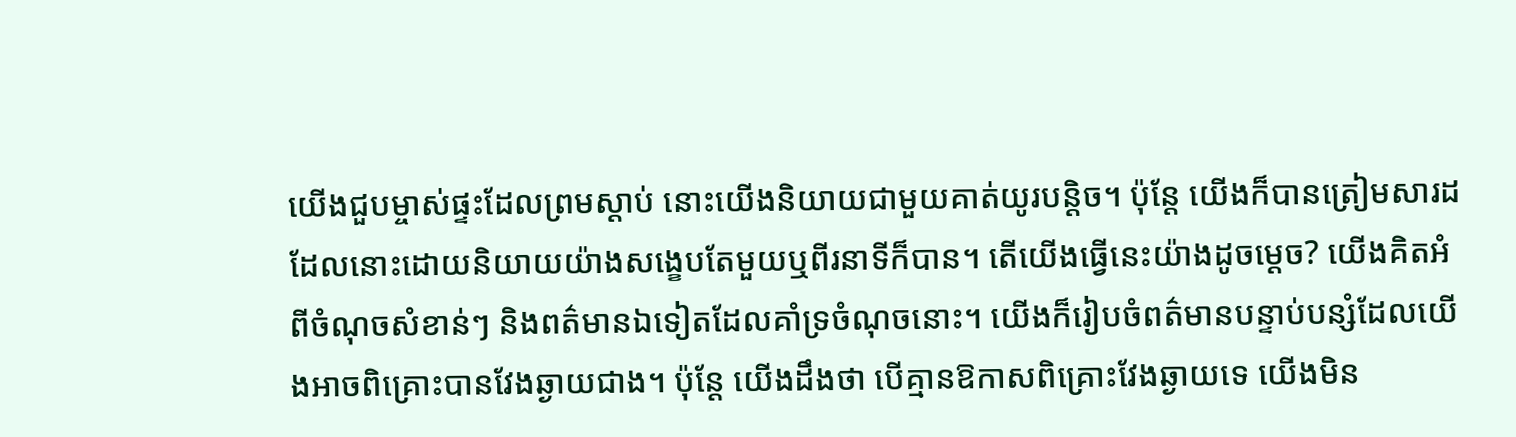យើងជួបម្ចាស់ផ្ទះដែលព្រមស្ដាប់ នោះយើងនិយាយជាមួយគាត់យូរបន្ដិច។ ប៉ុន្តែ យើងក៏បានត្រៀមសារដដែលនោះដោយនិយាយយ៉ាងសង្ខេបតែមួយឬពីរនាទីក៏បាន។ តើយើងធ្វើនេះយ៉ាងដូចម្ដេច? យើងគិតអំពីចំណុចសំខាន់ៗ និងពត៌មានឯទៀតដែលគាំទ្រចំណុចនោះ។ យើងក៏រៀបចំពត៌មានបន្ទាប់បន្សំដែលយើងអាចពិគ្រោះបានវែងឆ្ងាយជាង។ ប៉ុន្តែ យើងដឹងថា បើគ្មានឱកាសពិគ្រោះវែងឆ្ងាយទេ យើងមិន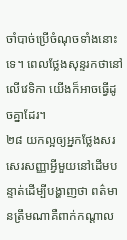ចាំបាច់ប្រើចំណុចទាំងនោះទេ។ ពេលថ្លែងសុន្ទរកថានៅលើវេទិកា យើងក៏អាចធ្វើដូចគ្នាដែរ។
២៨ យកល្អឲ្យអ្នកថ្លែងសរសេរសញ្ញាអ្វីមួយនៅដើមបន្ទាត់ដើម្បីបង្ហាញថា ពត៌មានត្រឹមណាគឺពាក់កណ្ដាល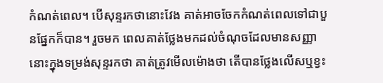កំណត់ពេល។ បើសុន្ទរកថានោះវែង គាត់អាចចែកកំណត់ពេលទៅជាបួនផ្នែកក៏បាន។ រួចមក ពេលគាត់ថ្លែងមកដល់ចំណុចដែលមានសញ្ញានោះក្នុងទម្រង់សុន្ទរកថា គាត់ត្រូវមើលម៉ោងថា តើបានថ្លែងលើសឬខ្វះ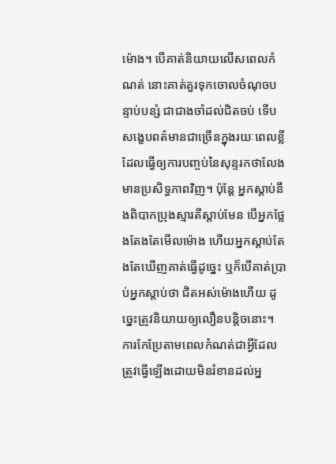ម៉ោង។ បើគាត់និយាយលើសពេលកំណត់ នោះគាត់គួរទុកចោលចំណុចបន្ទាប់បន្សំ ជាជាងចាំដល់ជិតចប់ ទើបសង្ខេបពត៌មានជាច្រើនក្នុងរយៈពេលខ្លី ដែលធ្វើឲ្យការបញ្ចប់នៃសុន្ទរកថាលែងមានប្រសិទ្ធភាពវិញ។ ប៉ុន្តែ អ្នកស្ដាប់នឹងពិបាកប្រុងស្មារតីស្ដាប់មែន បើអ្នកថ្លែងតែងតែមើលម៉ោង ហើយអ្នកស្ដាប់តែងតែឃើញគាត់ធ្វើដូច្នេះ ឬក៏បើគាត់ប្រាប់អ្នកស្ដាប់ថា ជិតអស់ម៉ោងហើយ ដូច្នេះត្រូវនិយាយឲ្យលឿនបន្ដិចនោះ។ ការកែប្រែតាមពេលកំណត់ជាអ្វីដែលត្រូវធ្វើឡើងដោយមិនរំខានដល់អ្ន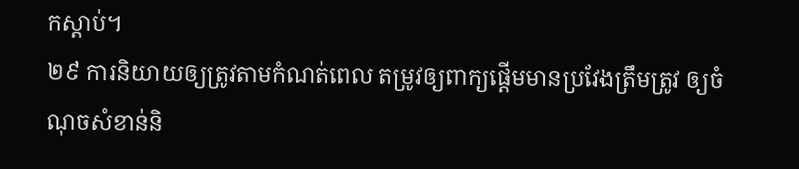កស្ដាប់។
២៩ ការនិយាយឲ្យត្រូវតាមកំណត់ពេល តម្រូវឲ្យពាក្យផ្ដើមមានប្រវែងត្រឹមត្រូវ ឲ្យចំណុចសំខាន់និ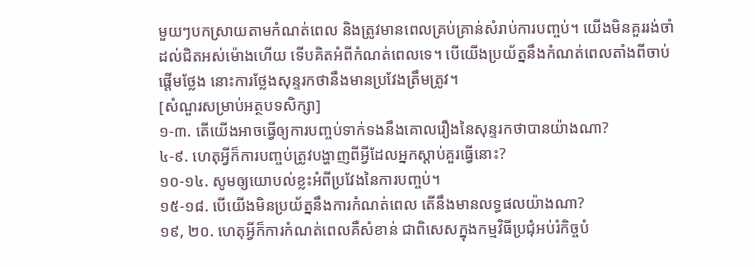មួយៗបកស្រាយតាមកំណត់ពេល និងត្រូវមានពេលគ្រប់គ្រាន់សំរាប់ការបញ្ចប់។ យើងមិនគួររង់ចាំដល់ជិតអស់ម៉ោងហើយ ទើបគិតអំពីកំណត់ពេលទេ។ បើយើងប្រយ័ត្ននឹងកំណត់ពេលតាំងពីចាប់ផ្ដើមថ្លែង នោះការថ្លែងសុន្ទរកថានឹងមានប្រវែងត្រឹមត្រូវ។
[សំណួរសម្រាប់អត្ថបទសិក្សា]
១-៣. តើយើងអាចធ្វើឲ្យការបញ្ចប់ទាក់ទងនឹងគោលរឿងនៃសុន្ទរកថាបានយ៉ាងណា?
៤-៩. ហេតុអ្វីក៏ការបញ្ចប់ត្រូវបង្ហាញពីអ្វីដែលអ្នកស្ដាប់គួរធ្វើនោះ?
១០-១៤. សូមឲ្យយោបល់ខ្លះអំពីប្រវែងនៃការបញ្ចប់។
១៥-១៨. បើយើងមិនប្រយ័ត្ននឹងការកំណត់ពេល តើនឹងមានលទ្ធផលយ៉ាងណា?
១៩, ២០. ហេតុអ្វីក៏ការកំណត់ពេលគឺសំខាន់ ជាពិសេសក្នុងកម្មវិធីប្រជុំអប់រំកិច្ចបំ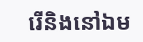រើនិងនៅឯម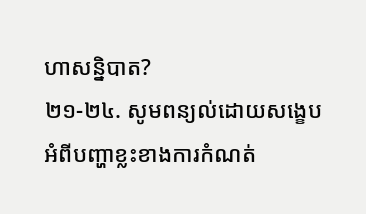ហាសន្និបាត?
២១-២៤. សូមពន្យល់ដោយសង្ខេបអំពីបញ្ហាខ្លះខាងការកំណត់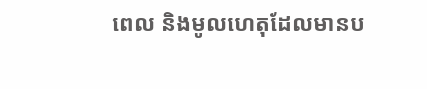ពេល និងមូលហេតុដែលមានប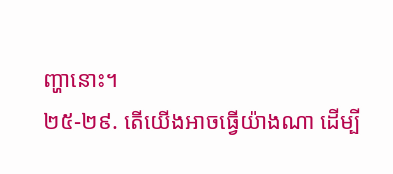ញ្ហានោះ។
២៥-២៩. តើយើងអាចធ្វើយ៉ាងណា ដើម្បី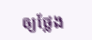ឲ្យថ្លែង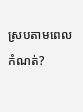ស្របតាមពេលកំណត់?